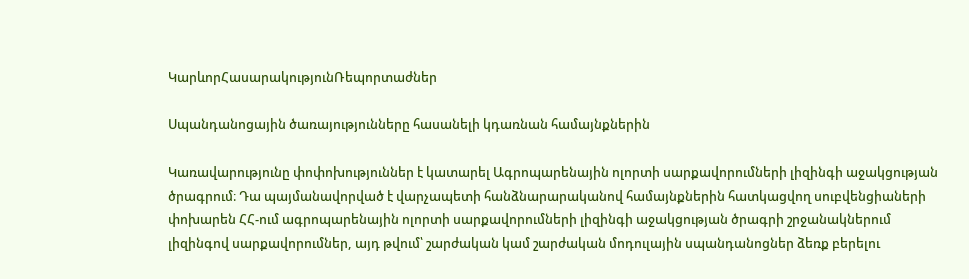ԿարևորՀասարակությունՌեպորտաժներ

Սպանդանոցային ծառայությունները հասանելի կդառնան համայնքներին

Կառավարությունը փոփոխություններ է կատարել Ագրոպարենային ոլորտի սարքավորումների լիզինգի աջակցության ծրագրում։ Դա պայմանավորված է վարչապետի հանձնարարականով համայնքներին հատկացվող սուբվենցիաների փոխարեն ՀՀ-ում ագրոպարենային ոլորտի սարքավորումների լիզինգի աջակցության ծրագրի շրջանակներում լիզինգով սարքավորումներ, այդ թվում՝ շարժական կամ շարժական մոդուլային սպանդանոցներ ձեռք բերելու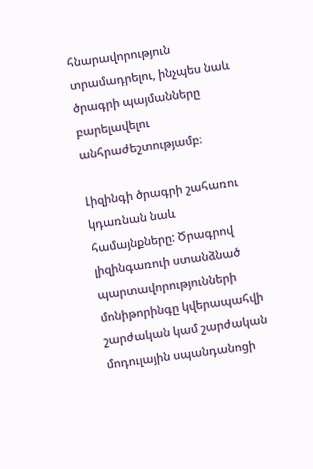հնարավորություն տրամադրելու, ինչպես նաև ծրագրի պայմանները բարելավելու անհրաժեշտությամբ։

Լիզինգի ծրագրի շահառու կդառնան նաև համայնքները: Ծրագրով լիզինգառուի ստանձնած պարտավորությունների մոնիթորինգը կվերապահվի շարժական կամ շարժական մոդուլային սպանդանոցի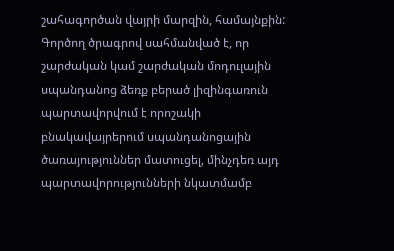շահագործան վայրի մարզին, համայնքին: Գործող ծրագրով սահմանված է, որ շարժական կամ շարժական մոդուլային սպանդանոց ձեռք բերած լիզինգառուն պարտավորվում է որոշակի բնակավայրերում սպանդանոցային ծառայություններ մատուցել, մինչդեռ այդ պարտավորությունների նկատմամբ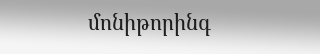մոնիթորինգ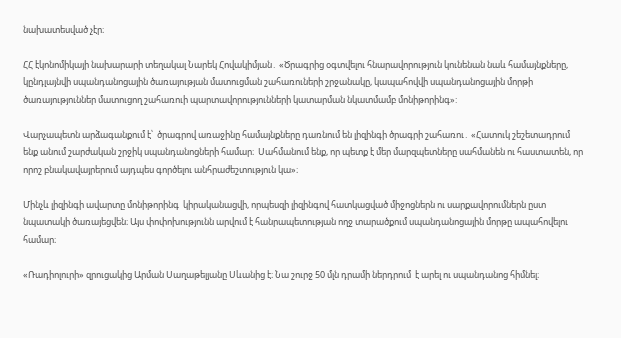նախատեսված չէր։

ՀՀ էկոնոմիկայի նախարարի տեղակալ Նարեկ Հովակիմյան․ «Ծրագրից օգտվելու հնարավորություն կունենան նաև համայնքները, կընդլայնվի սպանդանոցային ծառայության մատուցման շահառուների շրջանակը, կապահովվի սպանդանոցային մորթի ծառայություններ մատուցող շահառուի պարտավորությունների կատարման նկատմամբ մոնիթորինգ»:

Վարչապետն արձագանքում է՝  ծրագրով առաջինը համայնքները դառնում են լիզինգի ծրագրի շահառու․ «Հատուկ շեշետադրում ենք անում շարժական շրջիկ սպանդանոցների համար։  Սահմանում ենք, որ պետք է մեր մարզպետները սահմանեն ու հաստատեն, որ որոշ բնակավայրերում այդպես գործելու անհրաժեշտություն կա»։

Մինչև լիզինգի ավարտը մոնիթորինգ  կիրականացվի, որպեսզի լիզինգով հատկացված միջոցներն ու սարքավորումներն ըստ նպատակի ծառայեցվեն։ Այս փոփոխությունն արվում է հանրապետության ողջ տարածքում սպանդանոցային մորթը ապահովելու համար։

«Ռադիոլուրի» զրուցակից Արման Սաղաթելյանը Սևանից է։ Նա շուրջ 50 մլն դրամի ներդրում  է արել ու սպանդանոց հիմնել։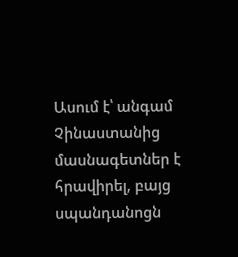Ասում է՝ անգամ Չինաստանից մասնագետներ է հրավիրել, բայց սպանդանոցն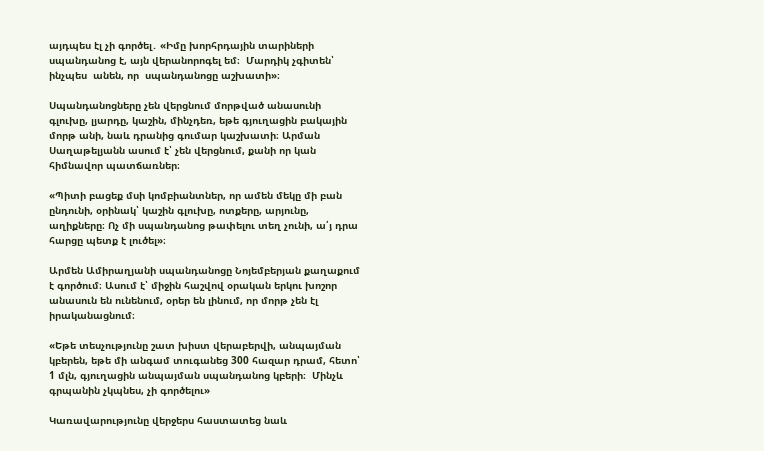այդպես էլ չի գործել․ «Իմը խորհրդային տարիների սպանդանոց է, այն վերանորոգել եմ։  Մարդիկ չգիտեն՝ ինչպես  անեն, որ  սպանդանոցը աշխատի»։

Սպանդանոցները չեն վերցնում մորթված անասունի գլուխը, լյարդը, կաշին, մինչդեռ, եթե գյուղացին բակային մորթ անի, նաև դրանից գումար կաշխատի։ Արման Սաղաթելյանն ասում է՝ չեն վերցնում, քանի որ կան հիմնավոր պատճառներ։

«Պիտի բացեք մսի կոմբիանտներ, որ ամեն մեկը մի բան ընդունի, օրինակ՝ կաշին գլուխը, ոտքերը, արյունը, աղիքները։ Ոչ մի սպանդանոց թափելու տեղ չունի, ա՛յ դրա հարցը պետք է լուծել»։

Արմեն Ամիրաղյանի սպանդանոցը Նոյեմբերյան քաղաքում է գործում։ Ասում է՝ միջին հաշվով օրական երկու խոշոր անասուն են ունենում, օրեր են լինում, որ մորթ չեն էլ իրականացնում։

«Եթե տեսչությունը շատ խիստ վերաբերվի, անպայման կբերեն, եթե մի անգամ տուգանեց 300 հազար դրամ, հետո՝ 1 մլն, գյուղացին անպայման սպանդանոց կբերի։  Մինչև գրպանին չկպնես, չի գործելու»

Կառավարությունը վերջերս հաստատեց նաև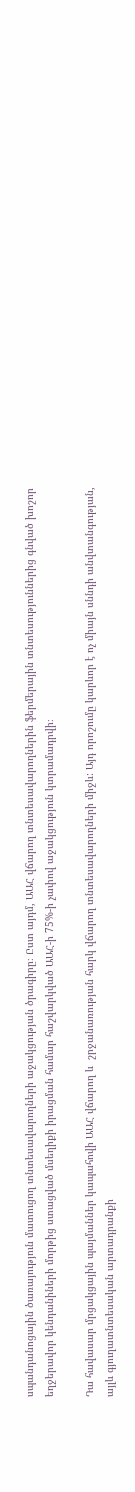սպանդանոցային ծառայություն մատուցող տնտեսավարողների աջակցության ծրագիրը։ Ըստ այդմ, ԱԱՀ վճարող տնտեսավարողներին ֆերմերային տնտեսություններից գնված խոշոր եղջերավոր կենդանիների մորթից ստացված մսեղիքի իրացման համար հաշվարկված ԱԱՀ-ի 75%-ի չափով աջակցություն կտրամադրվի։

Դա հավասար մրցակցային պայմաններ կապահովի ԱԱՀ վճարող և  շրջանառության հարկ վճարող տնտեսավարողների միջև: Այդ որոշումը կարևոր է ոչ միայն սննդի անվտանգության, այլև գյուղատնտեսական արտադրանքի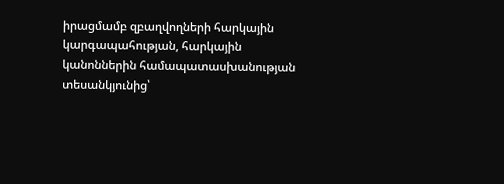իրացմամբ զբաղվողների հարկային կարգապահության, հարկային կանոններին համապատասխանության տեսանկյունից՝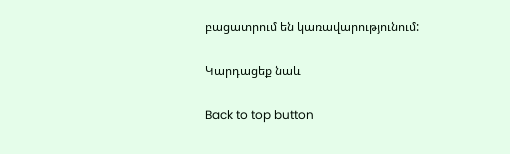բացատրում են կառավարությունում:

Կարդացեք նաև

Back to top button